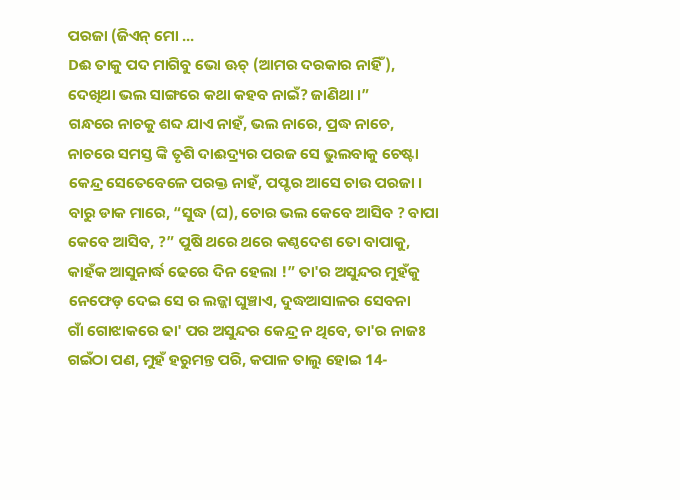ପରଜା (ଜିଏନ୍ ମୋ ...
Dଈ ତାକୁ ପଦ ମାଗିବୁ ଭୋ ଊଚ୍ (ଆମର ଦରକାର ନାହିଁ), ଦେଖିଥା ଭଲ ସାଙ୍ଗରେ କଥା କହବ ନାଇଁ? ଜାଣିଥା ।”
ଗନ୍ଧରେ ନାଚକୁ ଶବ୍ଦ ଯାଏ ନାହଁ, ଭଲ ନାରେ, ପ୍ରଦ୍ଧ ନାଚେ, ନାଚରେ ସମସ୍ତ ଙ୍କି ତୃଶି ଦାଈଦ୍ର୍ୟର ପରଜ ସେ ଭୁଲବାକୁ ଚେଷ୍ଟା
କେନ୍ଦ୍ର ସେତେବେଳେ ପରକ୍ତ ନାହଁ, ପପ୍ଟର ଆସେ ଚାଉ ପରଜା । ବାରୁ ଡାକ ମାରେ, “ସୁଦ୍ଧ (ଘ), ଚୋର ଭଲ କେବେ ଆସିବ ? ବାପା କେବେ ଆସିବ, ?” ପୁଷି ଥରେ ଥରେ କଣ୍ଠଦେଶ ତୋ ବାପାକୁ, କାହଁକ ଆସୁନାର୍ଦ୍ଧ ଢେରେ ଦିନ ହେଲା !” ତା'ର ଅସୁନ୍ଦର ମୁହଁକୁ ନେଫେଡ଼ ଦେଇ ସେ ର ଲଜ୍ଜା ଘୁଞ୍ଚାଏ, ଦୁଦ୍ଧଆସାଳର ସେବନା
ଗାଁ ଗୋଝାକରେ ଢା' ପର ଅସୁନ୍ଦର କେନ୍ଦ୍ର ନ ଥିବେ, ତା'ର ନାଜଃ ଗଇଁଠା ପଣ, ମୁହଁ ହରୁମନ୍ତ ପରି, କପାଳ ତାଲୁ ହୋଇ 14-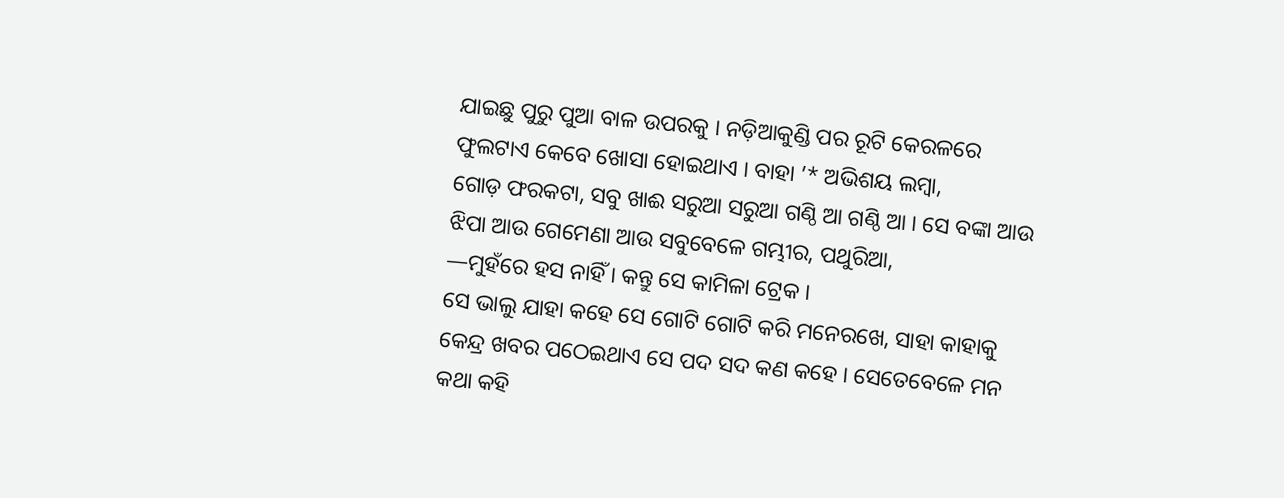ଯାଇଛୁ ପୁରୁ ପୁଆ ବାଳ ଉପରକୁ । ନଡ଼ିଆକୁଣ୍ଡି ପର ରୂଟି କେରଳରେ ଫୁଲଟାଏ କେବେ ଖୋସା ହୋଇଥାଏ । ବାହା ’* ଅଭିଶୟ ଲମ୍ବା,
ଗୋଡ଼ ଫରକଟା, ସବୁ ଖାଈ ସରୁଆ ସରୁଆ ଗଣ୍ଠି ଆ ଗଣ୍ଠି ଆ । ସେ ବଙ୍କା ଆଉ ଝିପା ଆଉ ଗେମେଣା ଆଉ ସବୁବେଳେ ଗମ୍ଭୀର, ପଥୁରିଆ,
—ମୁହଁରେ ହସ ନାହିଁ । କନ୍ତୁ ସେ କାମିଳା ଟ୍ରେକ ।
ସେ ଭାଲୁ ଯାହା କହେ ସେ ଗୋଟି ଗୋଟି କରି ମନେରଖେ, ସାହା କାହାକୁ କେନ୍ଦ୍ର ଖବର ପଠେଇଥାଏ ସେ ପଦ ସଦ କଣ କହେ । ସେତେବେଳେ ମନ କଥା କହି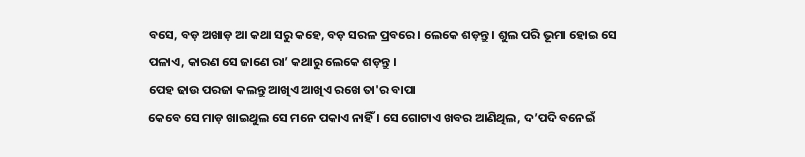ବସେ, ବଡ଼ ଅଖାଡ଼ ଆ କଥା ସରୁ କହେ, ବଡ଼ ସରଳ ପ୍ରବରେ । ଲେକେ ଶଡ଼ନ୍ତୁ । ଶୁଲ ପରି ଭୂମା ହୋଇ ସେ ପଳାଏ, କାରଣ ସେ ଜାଣେ ରା’ କଥାରୁ ଲେକେ ଶଡ଼ନ୍ତୁ ।
ପେହ ଢାଉ ପରଜା କଲନ୍ତୁ ଆଖିଏ ଆଖିଏ ରଖେ ତା'ର ବାପା
କେବେ ସେ ମାଡ଼ ଖାଇଥୁଲ ସେ ମନେ ପକାଏ ନାହିଁ । ସେ ଗୋଟାଏ ଖବର ଆଣିଥିଲ, ଦ’ପଦି ବନେଇଁ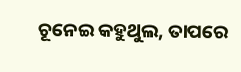ଚୂନେଇ କହୁଥୁଲ, ତାପରେ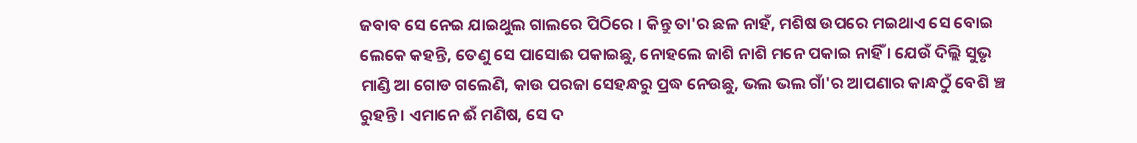ଜବାବ ସେ ନେଇ ଯାଇଥୁଲ ଗାଲରେ ପିଠିରେ । କିନ୍ତୁ ତା'ର ଛଳ ନାହଁ, ମଶିଷ ଉପରେ ମଇଥାଏ ସେ ବୋଇ ଲେକେ କହନ୍ତି, ତେଣୁ ସେ ପାସୋଈ ପକାଇଛୁ, ନୋହଲେ ଜାଶି ନାଶି ମନେ ପକାଇ ନାହିଁ । ଯେଉଁ ଦିଲ୍ଲି ସୁଭୃ ମାଣ୍ଡି ଆ ଗୋଡ ଗଲେଣି, କାଉ ପରଜା ସେହନ୍ଧରୁ ପ୍ରଦ୍ଧ ନେଉଛୁ, ଭଲ ଭଲ ଗାଁ'ର ଆପଣାର କାନ୍ଧଠୁଁ ବେଶି ଞ୍ଚ ରୁହନ୍ତି । ଏମାନେ ଈଁ ମଣିଷ, ସେ ଦ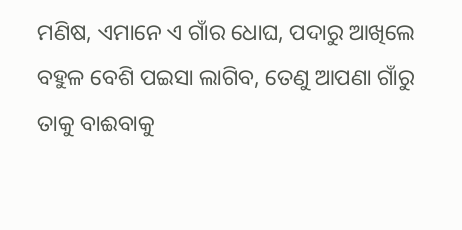ମଣିଷ, ଏମାନେ ଏ ଗାଁର ଧୋଘ, ପଦାରୁ ଆଖିଲେ ବହୁଳ ବେଶି ପଇସା ଲାଗିବ, ତେଣୁ ଆପଣା ଗାଁରୁ ତାକୁ ବାଈବାକୁ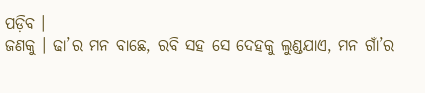ପଡ଼ିବ ।
ଜଣକୁ । ଢା’ର ମନ ବାଛେ, ରବି ସହ ସେ ଦେହକୁ ଲୁଣ୍ଡଯାଏ, ମନ ଗାଁ’ର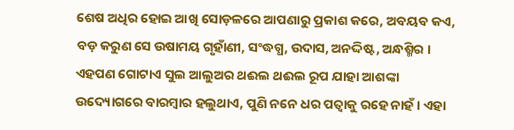ଶେଷ ଅଧିର ହୋଇ ଆଖି ସୋଡ଼ଳରେ ଆପଣାରୁ ପ୍ରକାଶ କରେ, ଅବୟବ କଏ, ବଡ଼ କରୁଣ ସେ ଉଷାମୟ ଗୃହାଁଣୀ, ସଂଦ୍ଧଗ୍ଧ, ଉଦାସ, ଅନଦ୍ଦିଷ୍ଟ, ଅନ୍ଧଶ୍ମିର । ଏହପଣ ଗୋଟାଏ ସୁଲ ଆଲୁଅର ଥଈଲ ଥଈଲ ରୂପ ଯାହା ଆଶଙ୍କା ଉଦ୍ୟୋଗରେ ବାରମ୍ବାର ହଲୁଥାଏ, ପୁଣି ନନେ ଧର ପତ୍ବାକୁ ରହେ ନାହଁ । ଏହା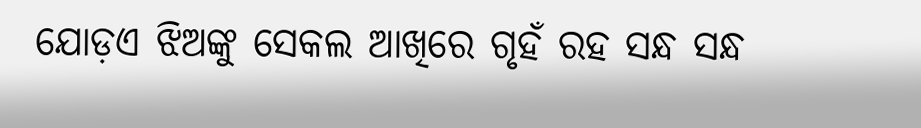ଯୋଡ଼ଏ ଝିଅଙ୍କୁ ସେକଲ ଆଖିରେ ଗୃହଁ ରହ ସନ୍ଧ ସନ୍ଧ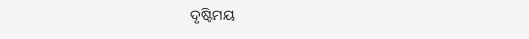ଦୃଷ୍ଟିମୟ